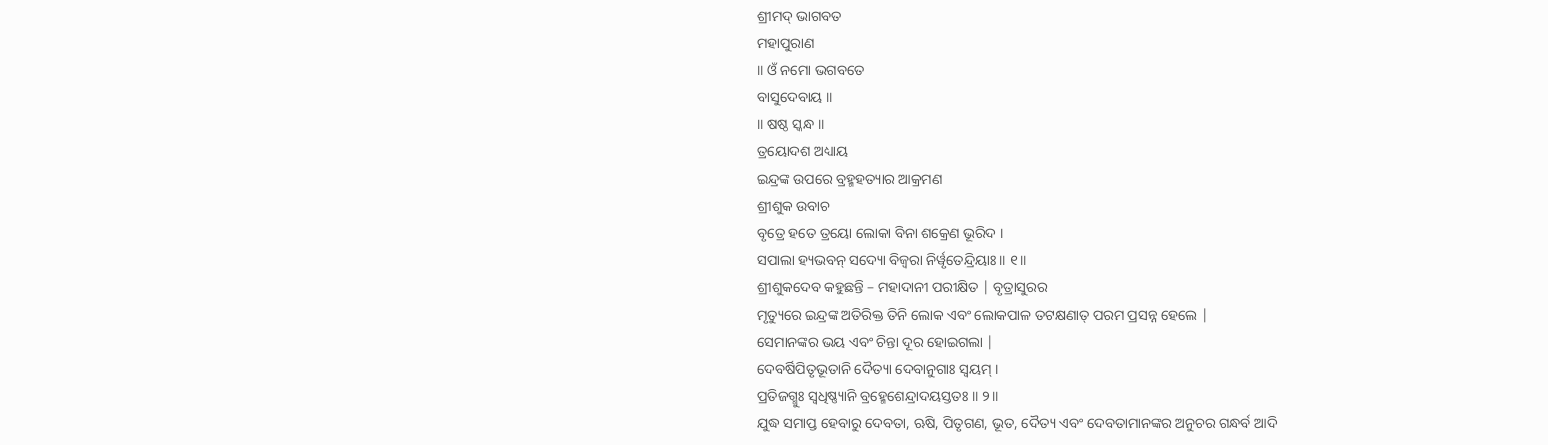ଶ୍ରୀମଦ୍ ଭାଗବତ
ମହାପୁରାଣ
॥ ଓଁ ନମୋ ଭଗବତେ
ବାସୁଦେବାୟ ॥
॥ ଷଷ୍ଠ ସ୍କନ୍ଧ ॥
ତ୍ରୟୋଦଶ ଅଧ୍ୟାୟ
ଇନ୍ଦ୍ରଙ୍କ ଉପରେ ବ୍ରହ୍ମହତ୍ୟାର ଆକ୍ରମଣ
ଶ୍ରୀଶୁକ ଉବାଚ
ବୃତ୍ରେ ହତେ ତ୍ରୟୋ ଲୋକା ବିନା ଶକ୍ରେଣ ଭୂରିଦ ।
ସପାଲା ହ୍ୟଭବନ୍ ସଦ୍ୟୋ ବିଜ୍ୱରା ନିର୍ୱୃତେନ୍ଦ୍ରିୟାଃ ॥ ୧॥
ଶ୍ରୀଶୁକଦେବ କହୁଛନ୍ତି – ମହାଦାନୀ ପରୀକ୍ଷିତ | ବୃତ୍ରାସୁରର
ମୃତ୍ୟୁରେ ଇନ୍ଦ୍ରଙ୍କ ଅତିରିକ୍ତ ତିନି ଲୋକ ଏବଂ ଲୋକପାଳ ତଟକ୍ଷଣାତ୍ ପରମ ପ୍ରସନ୍ନ ହେଲେ |
ସେମାନଙ୍କର ଭୟ ଏବଂ ଚିନ୍ତା ଦୂର ହୋଇଗଲା |
ଦେବର୍ଷିପିତୃଭୂତାନି ଦୈତ୍ୟା ଦେବାନୁଗାଃ ସ୍ୱୟମ୍ ।
ପ୍ରତିଜଗ୍ମୁଃ ସ୍ୱଧିଷ୍ଣ୍ୟାନି ବ୍ରହ୍ମେଶେନ୍ଦ୍ରାଦୟସ୍ତତଃ ॥ ୨॥
ଯୁଦ୍ଧ ସମାପ୍ତ ହେବାରୁ ଦେବତା, ଋଷି, ପିତୃଗଣ, ଭୂତ, ଦୈତ୍ୟ ଏବଂ ଦେବତାମାନଙ୍କର ଅନୁଚର ଗନ୍ଧର୍ବ ଆଦି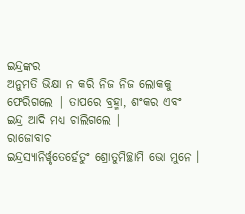ଇନ୍ଦ୍ରଙ୍କର
ଅନୁମତି ଭିକ୍ଷା ନ କରି ନିଜ ନିଜ ଲୋକକୁ ଫେରିଗଲେ | ତାପରେ ବ୍ରହ୍ମା, ଶଂକର ଏବଂ ଇନ୍ଦ୍ର ଆଦି ମଧ୍ୟ ଚାଲିଗଲେ |
ରାଜୋବାଚ
ଇନ୍ଦ୍ରସ୍ୟାନିର୍ୱୃତେର୍ହେତୁଂ ଶ୍ରୋତୁମିଚ୍ଛାମି ଭୋ ମୁନେ ।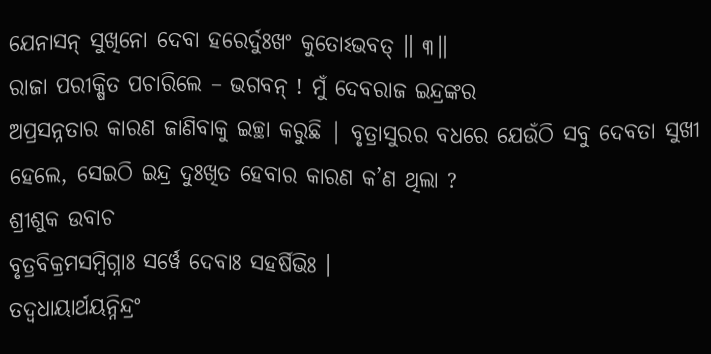ଯେନାସନ୍ ସୁଖିନୋ ଦେବା ହରେର୍ଦୁଃଖଂ କୁତୋଽଭବତ୍ ॥ ୩॥
ରାଜା ପରୀକ୍ଷିତ ପଚାରିଲେ – ଭଗବନ୍ ! ମୁଁ ଦେବରାଜ ଇନ୍ଦ୍ରଙ୍କର
ଅପ୍ରସନ୍ନତାର କାରଣ ଜାଣିବାକୁ ଇଚ୍ଛା କରୁଛି | ବୃତ୍ରାସୁରର ବଧରେ ଯେଉଁଠି ସବୁ ଦେବତା ସୁଖୀ
ହେଲେ, ସେଇଠି ଇନ୍ଦ୍ର ଦୁଃଖିତ ହେବାର କାରଣ କ’ଣ ଥିଲା ?
ଶ୍ରୀଶୁକ ଉବାଚ
ବୃତ୍ରବିକ୍ରମସମ୍ବିଗ୍ନାଃ ସର୍ୱେ ଦେବାଃ ସହର୍ଷିଭିଃ ।
ତଦ୍ୱଧାୟାର୍ଥୟନ୍ନିନ୍ଦ୍ରଂ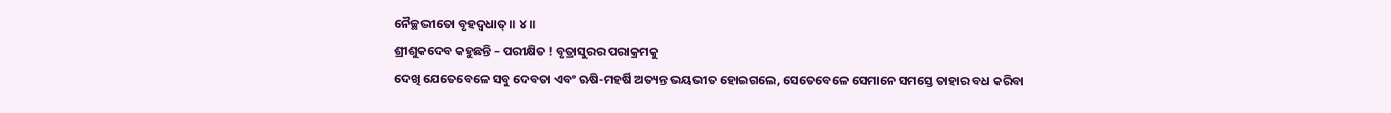ନୈଚ୍ଛଦ୍ଭୀତୋ ବୃହଦ୍ୱଧାତ୍ ॥ ୪॥
ଶ୍ରୀଶୁକଦେବ କହୁଛନ୍ତି – ପରୀକ୍ଷିତ ! ବୃତ୍ରାସୁରର ପରାକ୍ରମକୁ
ଦେଖି ଯେତେବେଳେ ସବୁ ଦେବତା ଏବଂ ଋଷି-ମହର୍ଷି ଅତ୍ୟନ୍ତ ଭୟଭୀତ ହୋଇଗଲେ, ସେତେବେଳେ ସେମାନେ ସମସ୍ତେ ତାହାର ବଧ କରିବା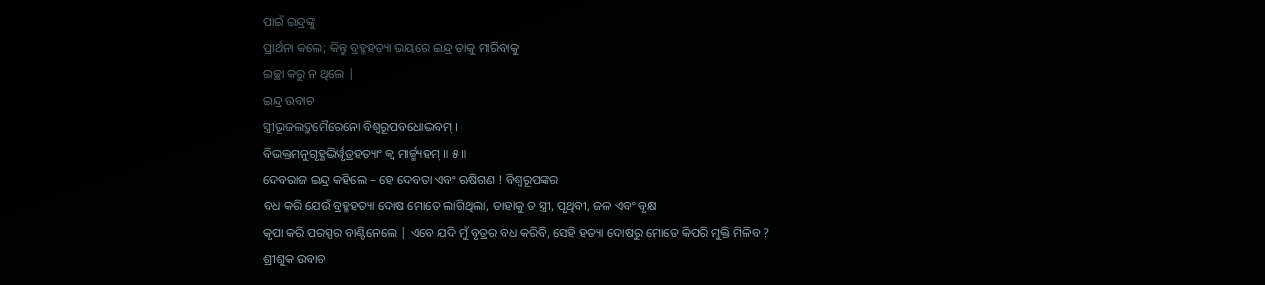ପାଇଁ ଇନ୍ଦ୍ରଙ୍କୁ
ପ୍ରାର୍ଥନା କଲେ; କିନ୍ତୁ ବ୍ରହ୍ମହତ୍ୟା ଭୟରେ ଇନ୍ଦ୍ର ତାକୁ ମାରିବାକୁ
ଇଚ୍ଛା କରୁ ନ ଥିଲେ |
ଇନ୍ଦ୍ର ଉବାଚ
ସ୍ତ୍ରୀଭୂଜଲଦ୍ରୁମୈରେନୋ ବିଶ୍ୱରୂପବଧୋଦ୍ଭବମ୍ ।
ବିଭକ୍ତମନୁଗୃହ୍ଣଦ୍ଭିର୍ୱୃତ୍ରହତ୍ୟାଂ କ୍ୱ ମାର୍ଜ୍ମ୍ୟହମ୍ ॥ ୫॥
ଦେବରାଜ ଇନ୍ଦ୍ର କହିଲେ – ହେ ଦେବତା ଏବଂ ଋଷିଗଣ ! ବିଶ୍ବରୂପଙ୍କର
ବଧ କରି ଯେଉଁ ବ୍ରହ୍ମହତ୍ୟା ଦୋଷ ମୋତେ ଲାଗିଥିଲା, ତାହାକୁ ତ ସ୍ତ୍ରୀ, ପୃଥିବୀ, ଜଳ ଏବଂ ବୃକ୍ଷ
କୃପା କରି ପରସ୍ପର ବାଣ୍ଟିନେଲେ | ଏବେ ଯଦି ମୁଁ ବୃତ୍ରର ବଧ କରିବି, ସେହି ହତ୍ୟା ଦୋଷରୁ ମୋତେ କିପରି ମୁକ୍ତି ମିଳିବ ?
ଶ୍ରୀଶୁକ ଉବାଚ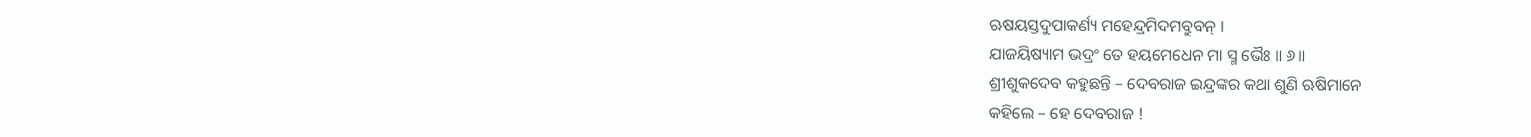ଋଷୟସ୍ତଦୁପାକର୍ଣ୍ୟ ମହେନ୍ଦ୍ରମିଦମବ୍ରୁବନ୍ ।
ଯାଜୟିଷ୍ୟାମ ଭଦ୍ରଂ ତେ ହୟମେଧେନ ମା ସ୍ମ ଭୈଃ ॥ ୬॥
ଶ୍ରୀଶୁକଦେବ କହୁଛନ୍ତି – ଦେବରାଜ ଇନ୍ଦ୍ରଙ୍କର କଥା ଶୁଣି ଋଷିମାନେ
କହିଲେ – ହେ ଦେବରାଜ !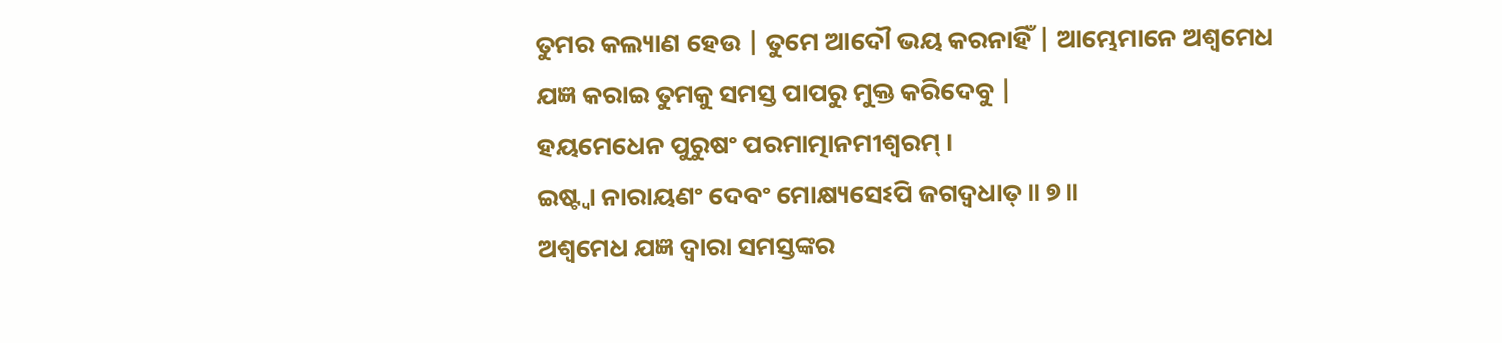ତୁମର କଲ୍ୟାଣ ହେଉ | ତୁମେ ଆଦୌ ଭୟ କରନାହିଁ | ଆମ୍ଭେମାନେ ଅଶ୍ବମେଧ
ଯଜ୍ଞ କରାଇ ତୁମକୁ ସମସ୍ତ ପାପରୁ ମୁକ୍ତ କରିଦେବୁ |
ହୟମେଧେନ ପୁରୁଷଂ ପରମାତ୍ମାନମୀଶ୍ୱରମ୍ ।
ଇଷ୍ଟ୍ୱା ନାରାୟଣଂ ଦେବଂ ମୋକ୍ଷ୍ୟସେଽପି ଜଗଦ୍ୱଧାତ୍ ॥ ୭॥
ଅଶ୍ବମେଧ ଯଜ୍ଞ ଦ୍ବାରା ସମସ୍ତଙ୍କର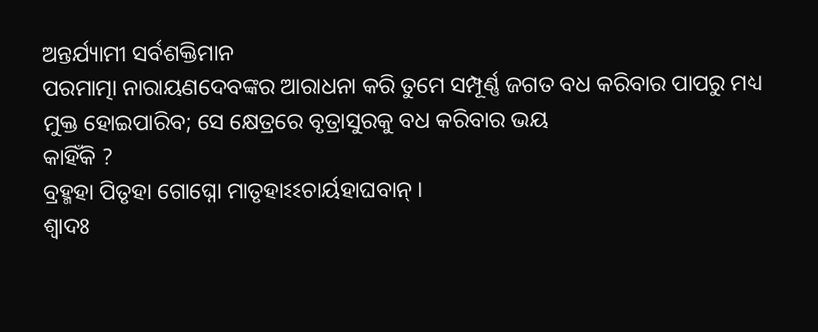ଅନ୍ତର୍ଯ୍ୟାମୀ ସର୍ବଶକ୍ତିମାନ
ପରମାତ୍ମା ନାରାୟଣଦେବଙ୍କର ଆରାଧନା କରି ତୁମେ ସମ୍ପୂର୍ଣ୍ଣ ଜଗତ ବଧ କରିବାର ପାପରୁ ମଧ୍ୟ
ମୁକ୍ତ ହୋଇପାରିବ; ସେ କ୍ଷେତ୍ରରେ ବୃତ୍ରାସୁରକୁ ବଧ କରିବାର ଭୟ
କାହିଁକି ?
ବ୍ରହ୍ମହା ପିତୃହା ଗୋଘ୍ନୋ ମାତୃହାଽଽଚାର୍ୟହାଘବାନ୍ ।
ଶ୍ୱାଦଃ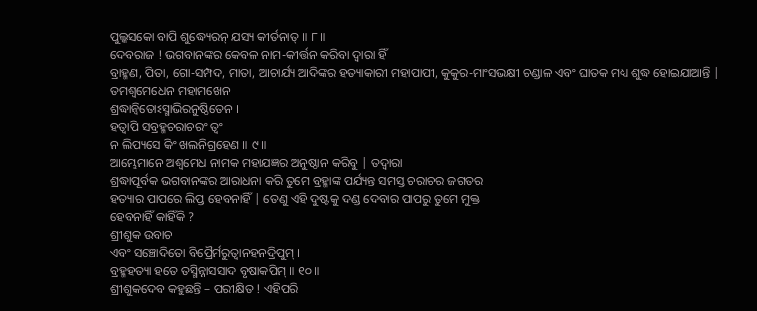ପୁଲ୍କସକୋ ବାପି ଶୁଦ୍ଧ୍ୟେରନ୍ ଯସ୍ୟ କୀର୍ତନାତ୍ ॥ ୮॥
ଦେବରାଜ ! ଭଗବାନଙ୍କର କେବଳ ନାମ-କୀର୍ତ୍ତନ କରିବା ଦ୍ବାରା ହିଁ
ବ୍ରାହ୍ମଣ, ପିତା, ଗୋ-ସମ୍ପଦ, ମାତା, ଆଚାର୍ଯ୍ୟ ଆଦିଙ୍କର ହତ୍ୟାକାରୀ ମହାପାପୀ, କୁକୁର-ମାଂସଭକ୍ଷୀ ଚଣ୍ଡାଳ ଏବଂ ଘାତକ ମଧ୍ୟ ଶୁଦ୍ଧ ହୋଇଯାଆନ୍ତି |
ତମଶ୍ୱମେଧେନ ମହାମଖେନ
ଶ୍ରଦ୍ଧାନ୍ୱିତୋଽସ୍ମାଭିରନୁଷ୍ଠିତେନ ।
ହତ୍ୱାପି ସବ୍ରହ୍ମଚରାଚରଂ ତ୍ୱଂ
ନ ଲିପ୍ୟସେ କିଂ ଖଲନିଗ୍ରହେଣ ॥ ୯॥
ଆମ୍ଭେମାନେ ଅଶ୍ବମେଧ ନାମକ ମହାଯଜ୍ଞର ଅନୁଷ୍ଠାନ କରିବୁ | ତଦ୍ବାରା
ଶ୍ରଦ୍ଧାପୂର୍ବକ ଭଗବାନଙ୍କର ଆରାଧନା କରି ତୁମେ ବ୍ରହ୍ମାଙ୍କ ପର୍ଯ୍ୟନ୍ତ ସମସ୍ତ ଚରାଚର ଜଗତର
ହତ୍ୟାର ପାପରେ ଲିପ୍ତ ହେବନାହିଁ | ତେଣୁ ଏହି ଦୁଷ୍ଟକୁ ଦଣ୍ଡ ଦେବାର ପାପରୁ ତୁମେ ମୁକ୍ତ
ହେବନାହିଁ କାହିଁକି ?
ଶ୍ରୀଶୁକ ଉବାଚ
ଏବଂ ସଞ୍ଚୋଦିତୋ ବିପ୍ରୈର୍ମରୁତ୍ୱାନହନଦ୍ରିପୁମ୍ ।
ବ୍ରହ୍ମହତ୍ୟା ହତେ ତସ୍ମିନ୍ନାସସାଦ ବୃଷାକପିମ୍ ॥ ୧୦॥
ଶ୍ରୀଶୁକଦେବ କହୁଛନ୍ତି – ପରୀକ୍ଷିତ ! ଏହିପରି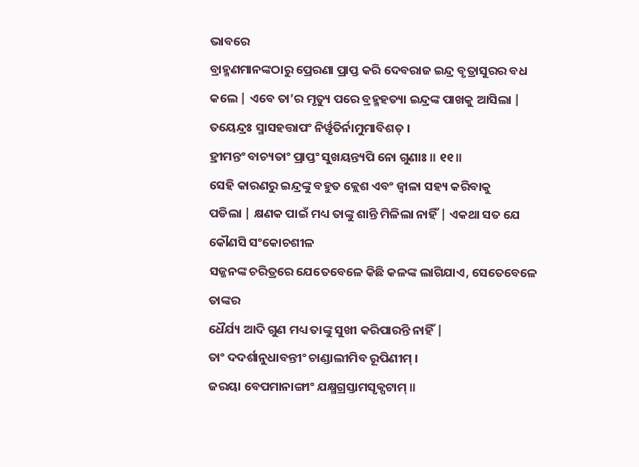ଭାବରେ
ବ୍ରାହ୍ମଣମାନଙ୍କଠାରୁ ପ୍ରେରଣା ପ୍ରାପ୍ତ କରି ଦେବରାଜ ଇନ୍ଦ୍ର ବୃତ୍ରାସୁରର ବଧ କଲେ | ଏବେ ତା’ର ମୃତ୍ୟୁ ପରେ ବ୍ରହ୍ମହତ୍ୟା ଇନ୍ଦ୍ରଙ୍କ ପାଖକୁ ଆସିଲା |
ତୟେନ୍ଦ୍ରଃ ସ୍ମାସହତ୍ତାପଂ ନିର୍ୱୃତିର୍ନାମୁମାବିଶତ୍ ।
ହ୍ରୀମନ୍ତଂ ବାଚ୍ୟତାଂ ପ୍ରାପ୍ତଂ ସୁଖୟନ୍ତ୍ୟପି ନୋ ଗୁଣାଃ ॥ ୧୧॥
ସେହି କାରଣରୁ ଇନ୍ଦ୍ରଙ୍କୁ ବହୁତ କ୍ଲେଶ ଏବଂ ଜ୍ବାଳା ସହ୍ୟ କରିବାକୁ
ପଡିଲା | କ୍ଷଣକ ପାଇଁ ମଧ୍ୟ ତାଙ୍କୁ ଶାନ୍ତି ମିଳିଲା ନାହିଁ | ଏକଥା ସତ ଯେ କୌଣସି ସଂକୋଚଶୀଳ
ସଜ୍ଜନଙ୍କ ଚରିତ୍ରରେ ଯେତେବେଳେ କିଛି କଳଙ୍କ ଲାଗିଯାଏ, ସେତେବେଳେ ତାଙ୍କର
ଧୈର୍ଯ୍ୟ ଆଦି ଗୁଣ ମଧ୍ୟ ତାଙ୍କୁ ସୁଖୀ କରିପାରନ୍ତି ନାହିଁ |
ତାଂ ଦଦର୍ଶାନୁଧାବନ୍ତୀଂ ଚାଣ୍ଡାଲୀମିବ ରୂପିଣୀମ୍ ।
ଜରୟା ବେପମାନାଙ୍ଗୀଂ ଯକ୍ଷ୍ମଗ୍ରସ୍ତାମସୃକ୍ପଟାମ୍ ॥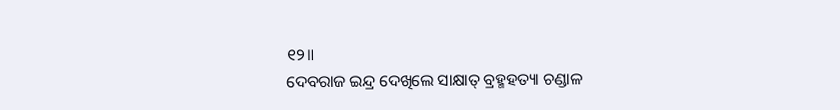୧୨॥
ଦେବରାଜ ଇନ୍ଦ୍ର ଦେଖିଲେ ସାକ୍ଷାତ୍ ବ୍ରହ୍ମହତ୍ୟା ଚଣ୍ଡାଳ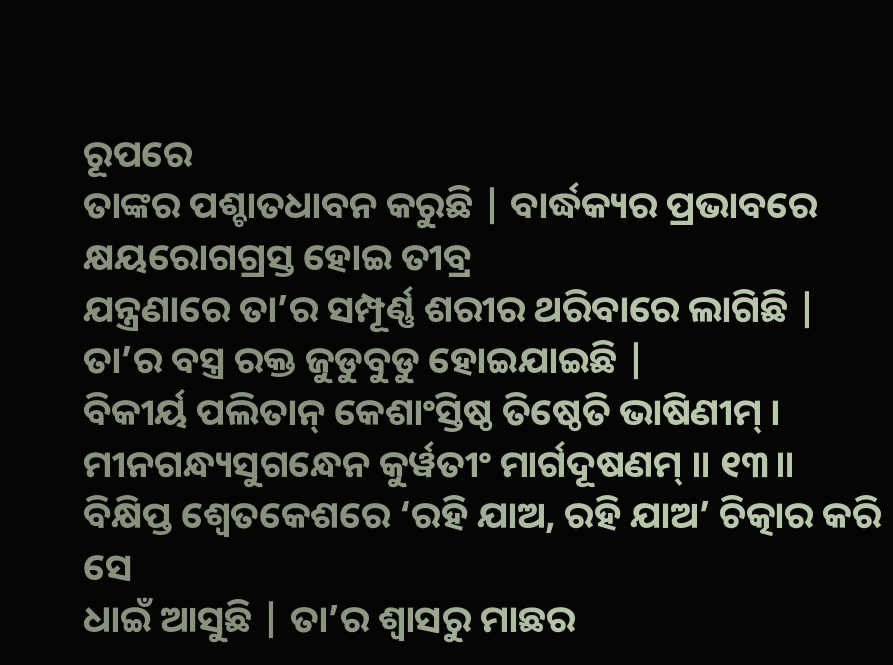ରୂପରେ
ତାଙ୍କର ପଶ୍ଚାତଧାବନ କରୁଛି | ବାର୍ଦ୍ଧକ୍ୟର ପ୍ରଭାବରେ କ୍ଷୟରୋଗଗ୍ରସ୍ତ ହୋଇ ତୀବ୍ର
ଯନ୍ତ୍ରଣାରେ ତା’ର ସମ୍ପୂର୍ଣ୍ଣ ଶରୀର ଥରିବାରେ ଲାଗିଛି | ତା’ର ବସ୍ତ୍ର ରକ୍ତ ଜୁଡୁବୁଡୁ ହୋଇଯାଇଛି |
ବିକୀର୍ୟ ପଲିତାନ୍ କେଶାଂସ୍ତିଷ୍ଠ ତିଷ୍ଠେତି ଭାଷିଣୀମ୍ ।
ମୀନଗନ୍ଧ୍ୟସୁଗନ୍ଧେନ କୁର୍ୱତୀଂ ମାର୍ଗଦୂଷଣମ୍ ॥ ୧୩॥
ବିକ୍ଷିପ୍ତ ଶ୍ବେତକେଶରେ ‘ରହି ଯାଅ, ରହି ଯାଅ’ ଚିତ୍କାର କରି ସେ
ଧାଇଁ ଆସୁଛି | ତା’ର ଶ୍ବାସରୁ ମାଛର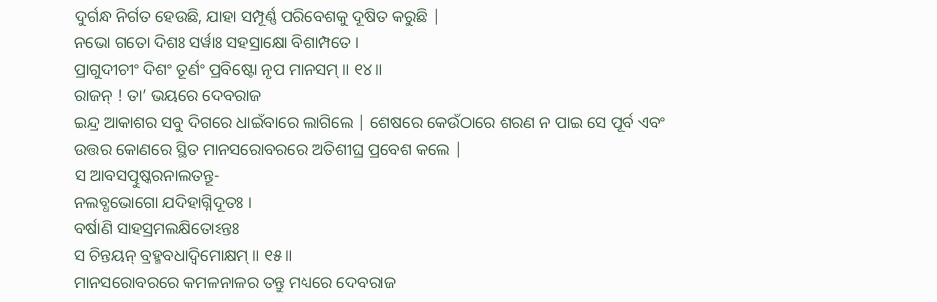ଦୁର୍ଗନ୍ଧ ନିର୍ଗତ ହେଉଛି, ଯାହା ସମ୍ପୂର୍ଣ୍ଣ ପରିବେଶକୁ ଦୂଷିତ କରୁଛି |
ନଭୋ ଗତୋ ଦିଶଃ ସର୍ୱାଃ ସହସ୍ରାକ୍ଷୋ ବିଶାମ୍ପତେ ।
ପ୍ରାଗୁଦୀଚୀଂ ଦିଶଂ ତୂର୍ଣଂ ପ୍ରବିଷ୍ଟୋ ନୃପ ମାନସମ୍ ॥ ୧୪॥
ରାଜନ୍ ! ତା’ ଭୟରେ ଦେବରାଜ
ଇନ୍ଦ୍ର ଆକାଶର ସବୁ ଦିଗରେ ଧାଇଁବାରେ ଲାଗିଲେ | ଶେଷରେ କେଉଁଠାରେ ଶରଣ ନ ପାଇ ସେ ପୂର୍ବ ଏବଂ
ଉତ୍ତର କୋଣରେ ସ୍ଥିତ ମାନସରୋବରରେ ଅତିଶୀଘ୍ର ପ୍ରବେଶ କଲେ |
ସ ଆବସତ୍ପୁଷ୍କରନାଲତନ୍ତୂ-
ନଲବ୍ଧଭୋଗୋ ଯଦିହାଗ୍ନିଦୂତଃ ।
ବର୍ଷାଣି ସାହସ୍ରମଲକ୍ଷିତୋଽନ୍ତଃ
ସ ଚିନ୍ତୟନ୍ ବ୍ରହ୍ମବଧାଦ୍ୱିମୋକ୍ଷମ୍ ॥ ୧୫॥
ମାନସରୋବରରେ କମଳନାଳର ତନ୍ତୁ ମଧ୍ୟରେ ଦେବରାଜ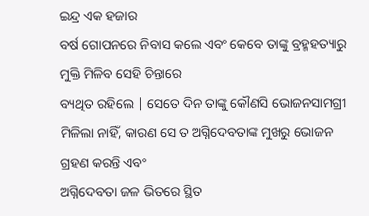ଇନ୍ଦ୍ର ଏକ ହଜାର
ବର୍ଷ ଗୋପନରେ ନିବାସ କଲେ ଏବଂ କେବେ ତାଙ୍କୁ ବ୍ରହ୍ମହତ୍ୟାରୁ ମୁକ୍ତି ମିଳିବ ସେହି ଚିନ୍ତାରେ
ବ୍ୟଥିତ ରହିଲେ | ସେତେ ଦିନ ତାଙ୍କୁ କୌଣସି ଭୋଜନସାମଗ୍ରୀ ମିଳିଲା ନାହିଁ, କାରଣ ସେ ତ ଅଗ୍ନିଦେବତାଙ୍କ ମୁଖରୁ ଭୋଜନ ଗ୍ରହଣ କରନ୍ତି ଏବଂ
ଅଗ୍ନିଦେବତା ଜଳ ଭିତରେ ସ୍ଥିତ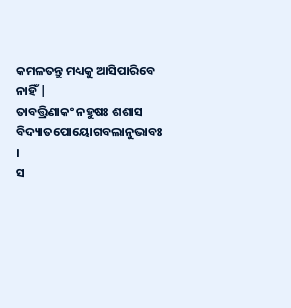କମଳତନ୍ତୁ ମଧ୍ୟକୁ ଆସିପାରିବେ ନାହିଁ |
ତାବତ୍ତ୍ରିଣାକଂ ନହୁଷଃ ଶଶାସ
ବିଦ୍ୟାତପୋୟୋଗବଲାନୁଭାବଃ ।
ସ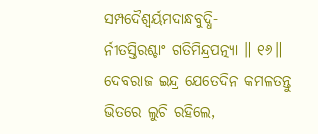ସମ୍ପଦୈଶ୍ୱର୍ୟମଦାନ୍ଧବୁଦ୍ଧି-
ର୍ନୀତସ୍ତିରଶ୍ଚାଂ ଗତିମିନ୍ଦ୍ରପତ୍ନ୍ୟା ॥ ୧୬॥
ଦେବରାଜ ଇନ୍ଦ୍ର ଯେତେଦିନ କମଳତନ୍ତୁ ଭିତରେ ଲୁଚି ରହିଲେ,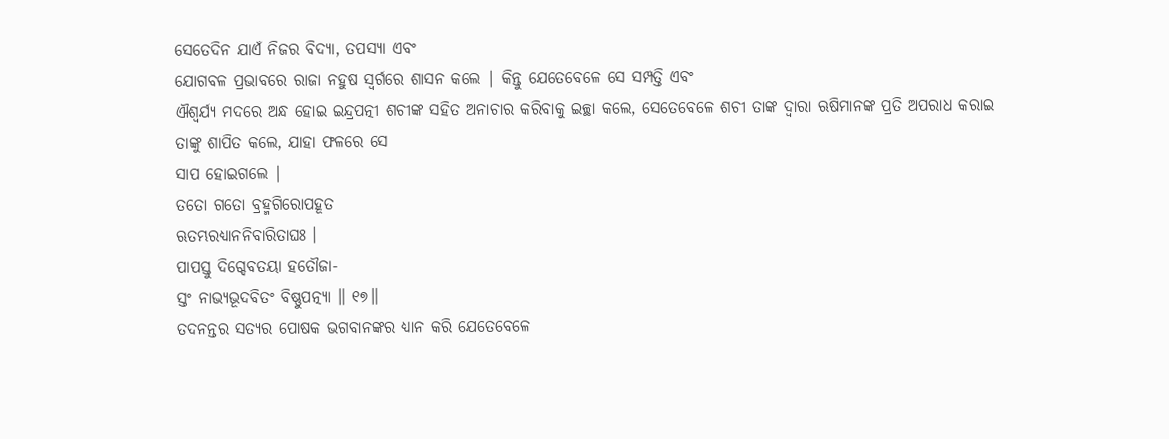ସେତେଦିନ ଯାଏଁ ନିଜର ବିଦ୍ୟା, ତପସ୍ୟା ଏବଂ
ଯୋଗବଳ ପ୍ରଭାବରେ ରାଜା ନହୁଷ ସ୍ବର୍ଗରେ ଶାସନ କଲେ | କିନ୍ତୁ ଯେତେବେଳେ ସେ ସମ୍ପତ୍ତି ଏବଂ
ଐଶ୍ବର୍ଯ୍ୟ ମଦରେ ଅନ୍ଧ ହୋଇ ଇନ୍ଦ୍ରପତ୍ନୀ ଶଚୀଙ୍କ ସହିତ ଅନାଚାର କରିବାକୁ ଇଚ୍ଛା କଲେ, ସେତେବେଳେ ଶଚୀ ତାଙ୍କ ଦ୍ବାରା ଋଷିମାନଙ୍କ ପ୍ରତି ଅପରାଧ କରାଇ
ତାଙ୍କୁ ଶାପିତ କଲେ, ଯାହା ଫଳରେ ସେ
ସାପ ହୋଇଗଲେ |
ତତୋ ଗତୋ ବ୍ରହ୍ମଗିରୋପହୂତ
ଋତମ୍ଭରଧ୍ୟାନନିବାରିତାଘଃ ।
ପାପସ୍ତୁ ଦିଗ୍ଦେବତୟା ହତୌଜା-
ସ୍ତଂ ନାଭ୍ୟଭୂଦବିତଂ ବିଷ୍ଣୁପତ୍ନ୍ୟା ॥ ୧୭॥
ତଦନନ୍ତର ସତ୍ୟର ପୋଷକ ଭଗବାନଙ୍କର ଧ୍ୟାନ କରି ଯେତେବେଳେ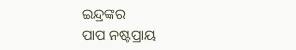ଇନ୍ଦ୍ରଙ୍କର
ପାପ ନଷ୍ଟପ୍ରାୟ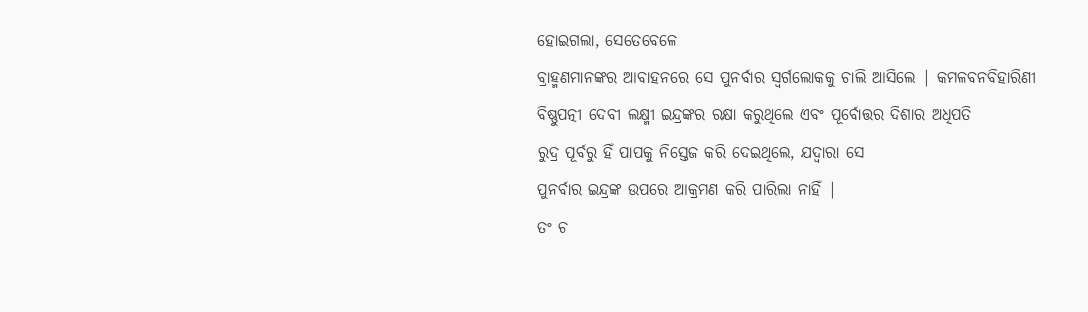ହୋଇଗଲା, ସେତେବେଳେ
ବ୍ରାହ୍ମଣମାନଙ୍କର ଆବାହନରେ ସେ ପୁନର୍ବାର ସ୍ବର୍ଗଲୋକକୁ ଚାଲି ଆସିଲେ | କମଳବନବିହାରିଣୀ
ବିଷ୍ଣୁପତ୍ନୀ ଦେବୀ ଲକ୍ଷ୍ମୀ ଇନ୍ଦ୍ରଙ୍କର ରକ୍ଷା କରୁଥିଲେ ଏବଂ ପୂର୍ବୋତ୍ତର ଦିଶାର ଅଧିପତି
ରୁଦ୍ର ପୂର୍ବରୁ ହିଁ ପାପକୁ ନିସ୍ତେଜ କରି ଦେଇଥିଲେ, ଯଦ୍ବାରା ସେ
ପୁନର୍ବାର ଇନ୍ଦ୍ରଙ୍କ ଉପରେ ଆକ୍ରମଣ କରି ପାରିଲା ନାହିଁ |
ତଂ ଚ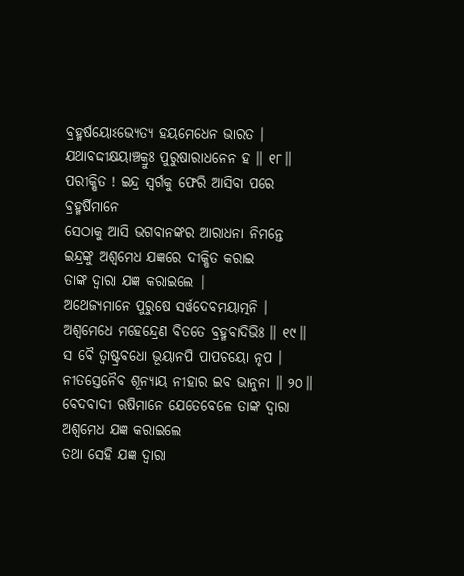ବ୍ରହ୍ମର୍ଷୟୋଽଭ୍ୟେତ୍ୟ ହୟମେଧେନ ଭାରତ ।
ଯଥାବଦ୍ଦୀକ୍ଷୟାଞ୍ଚକ୍ରୁଃ ପୁରୁଷାରାଧନେନ ହ ॥ ୧୮॥
ପରୀକ୍ଷିତ ! ଇନ୍ଦ୍ର ସ୍ବର୍ଗକୁ ଫେରି ଆସିବା ପରେ ବ୍ରହ୍ମର୍ଷିମାନେ
ସେଠାକୁ ଆସି ଭଗବାନଙ୍କର ଆରାଧନା ନିମନ୍ତେ ଇନ୍ଦ୍ରଙ୍କୁ ଅଶ୍ବମେଧ ଯଜ୍ଞରେ ଦୀକ୍ଷିତ କରାଇ
ତାଙ୍କ ଦ୍ବାରା ଯଜ୍ଞ କରାଇଲେ |
ଅଥେଜ୍ୟମାନେ ପୁରୁଷେ ସର୍ୱଦେବମୟାତ୍ମନି ।
ଅଶ୍ୱମେଧେ ମହେନ୍ଦ୍ରେଣ ବିତତେ ବ୍ରହ୍ମବାଦିଭିଃ ॥ ୧୯॥
ସ ବୈ ତ୍ୱାଷ୍ଟ୍ରବଧୋ ଭୂୟାନପି ପାପଚୟୋ ନୃପ ।
ନୀତସ୍ତେନୈବ ଶୂନ୍ୟାୟ ନୀହାର ଇବ ଭାନୁନା ॥ ୨୦॥
ବେଦବାଦୀ ଋଷିମାନେ ଯେତେବେଳେ ତାଙ୍କ ଦ୍ବାରା ଅଶ୍ବମେଧ ଯଜ୍ଞ କରାଇଲେ
ତଥା ସେହି ଯଜ୍ଞ ଦ୍ବାରା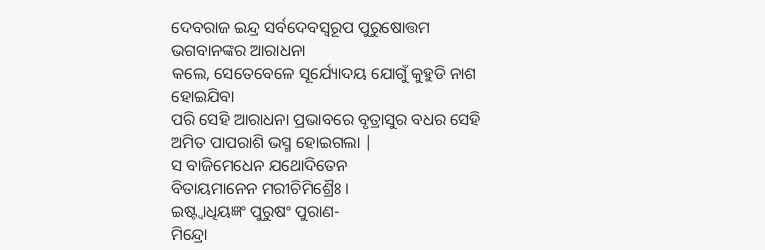ଦେବରାଜ ଇନ୍ଦ୍ର ସର୍ବଦେବସ୍ବରୂପ ପୁରୁଷୋତ୍ତମ ଭଗବାନଙ୍କର ଆରାଧନା
କଲେ, ସେତେବେଳେ ସୂର୍ଯ୍ୟୋଦୟ ଯୋଗୁଁ କୁହୁଡି ନାଶ ହୋଇଯିବା
ପରି ସେହି ଆରାଧନା ପ୍ରଭାବରେ ବୃତ୍ରାସୁର ବଧର ସେହି ଅମିତ ପାପରାଶି ଭସ୍ମ ହୋଇଗଲା |
ସ ବାଜିମେଧେନ ଯଥୋଦିତେନ
ବିତାୟମାନେନ ମରୀଚିମିଶ୍ରୈଃ ।
ଇଷ୍ଟ୍ୱାଧିୟଜ୍ଞଂ ପୁରୁଷଂ ପୁରାଣ-
ମିନ୍ଦ୍ରୋ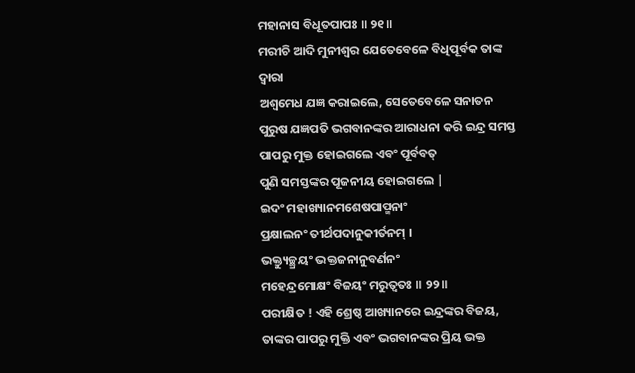ମହାନାସ ବିଧୂତପାପଃ ॥ ୨୧॥
ମରୀଚି ଆଦି ମୁନୀଶ୍ବର ଯେତେବେଳେ ବିଧିପୂର୍ବକ ତାଙ୍କ ଦ୍ବାରା
ଅଶ୍ବମେଧ ଯଜ୍ଞ କରାଇଲେ, ସେତେବେଳେ ସନାତନ
ପୁରୁଷ ଯଜ୍ଞପତି ଭଗବାନଙ୍କର ଆରାଧନା କରି ଇନ୍ଦ୍ର ସମସ୍ତ ପାପରୁ ମୁକ୍ତ ହୋଇଗଲେ ଏବଂ ପୂର୍ବବତ୍
ପୁଣି ସମସ୍ତଙ୍କର ପୂଜନୀୟ ହୋଇଗଲେ |
ଇଦଂ ମହାଖ୍ୟାନମଶେଷପାପ୍ମନାଂ
ପ୍ରକ୍ଷାଲନଂ ତୀର୍ଥପଦାନୁକୀର୍ତନମ୍ ।
ଭକ୍ତ୍ୟୁଚ୍ଛ୍ରୟଂ ଭକ୍ତଜନାନୁବର୍ଣନଂ
ମହେନ୍ଦ୍ରମୋକ୍ଷଂ ବିଜୟଂ ମରୁତ୍ୱତଃ ॥ ୨୨॥
ପରୀକ୍ଷିତ ! ଏହି ଶ୍ରେଷ୍ଠ ଆଖ୍ୟାନରେ ଇନ୍ଦ୍ରଙ୍କର ବିଜୟ, ତାଙ୍କର ପାପରୁ ମୁକ୍ତି ଏବଂ ଭଗବାନଙ୍କର ପ୍ରିୟ ଭକ୍ତ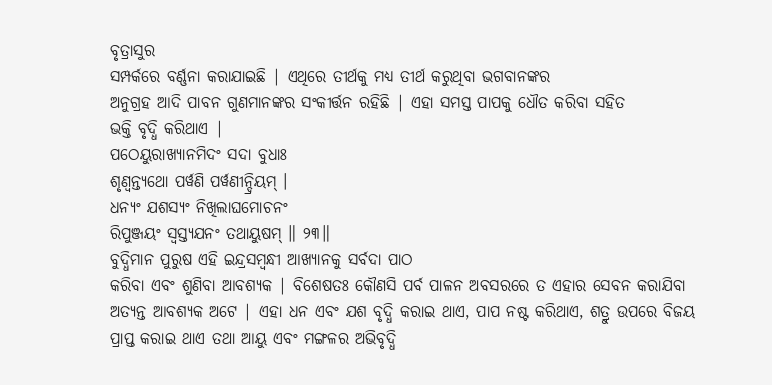ବୃତ୍ରାସୁର
ସମ୍ପର୍କରେ ବର୍ଣ୍ଣନା କରାଯାଇଛି | ଏଥିରେ ତୀର୍ଥକୁ ମଧ୍ୟ ତୀର୍ଥ କରୁଥିବା ଭଗବାନଙ୍କର
ଅନୁଗ୍ରହ ଆଦି ପାବନ ଗୁଣମାନଙ୍କର ସଂକୀର୍ତ୍ତନ ରହିଛି | ଏହା ସମସ୍ତ ପାପକୁ ଧୌତ କରିବା ସହିତ
ଭକ୍ତି ବୃଦ୍ଧି କରିଥାଏ |
ପଠେୟୁରାଖ୍ୟାନମିଦଂ ସଦା ବୁଧାଃ
ଶୃଣ୍ୱନ୍ତ୍ୟଥୋ ପର୍ୱଣି ପର୍ୱଣୀନ୍ଦ୍ରିୟମ୍ ।
ଧନ୍ୟଂ ଯଶସ୍ୟଂ ନିଖିଲାଘମୋଚନଂ
ରିପୁଞ୍ଜୟଂ ସ୍ୱସ୍ତ୍ୟଯନଂ ତଥାୟୁଷମ୍ ॥ ୨୩॥
ବୁଦ୍ଧିମାନ ପୁରୁଷ ଏହି ଇନ୍ଦ୍ରସମ୍ବନ୍ଧୀ ଆଖ୍ୟାନକୁ ସର୍ବଦା ପାଠ
କରିବା ଏବଂ ଶୁଣିବା ଆବଶ୍ୟକ | ବିଶେଷତଃ କୌଣସି ପର୍ବ ପାଳନ ଅବସରରେ ତ ଏହାର ସେବନ କରାଯିବା
ଅତ୍ୟନ୍ତ ଆବଶ୍ୟକ ଅଟେ | ଏହା ଧନ ଏବଂ ଯଶ ବୃଦ୍ଧି କରାଇ ଥାଏ, ପାପ ନଷ୍ଟ କରିଥାଏ, ଶତ୍ରୁ ଉପରେ ବିଜୟ
ପ୍ରାପ୍ତ କରାଇ ଥାଏ ତଥା ଆୟୁ ଏବଂ ମଙ୍ଗଳର ଅଭିବୃଦ୍ଧି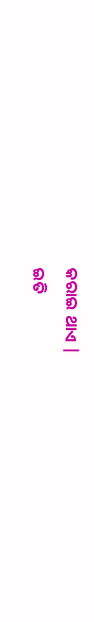କରାଇ ଥାଏ |
ଇତି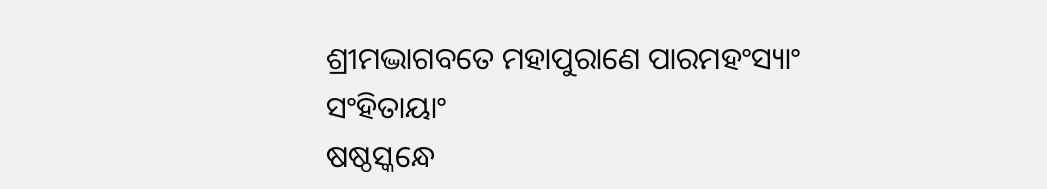ଶ୍ରୀମଦ୍ଭାଗବତେ ମହାପୁରାଣେ ପାରମହଂସ୍ୟାଂ ସଂହିତାୟାଂ
ଷଷ୍ଠସ୍କନ୍ଧେ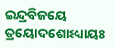ଇନ୍ଦ୍ରବିଜୟେ ତ୍ରୟୋଦଶୋଽଧ୍ୟାୟଃ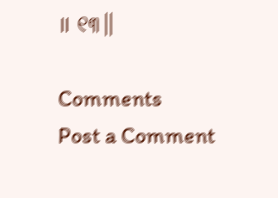॥ ୧୩॥

Comments
Post a Comment